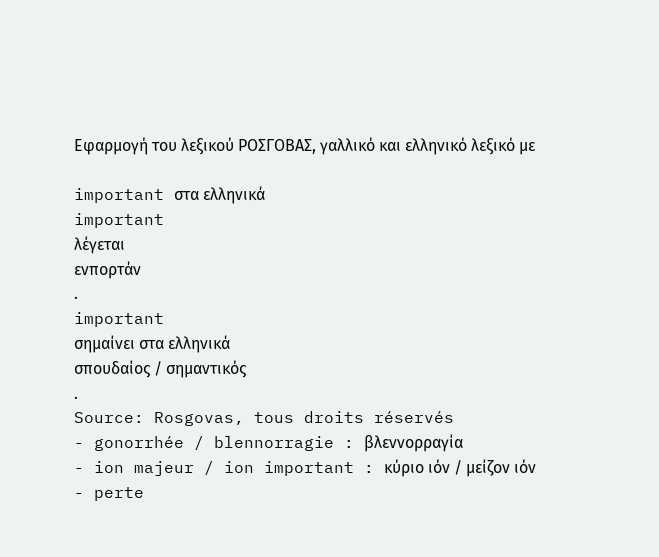Εφαρμογή του λεξικού ΡΟΣΓΟΒΑΣ, γαλλικό και ελληνικό λεξικό με

important στα ελληνικά
important
λέγεται
ενπορτάν
.
important
σημαίνει στα ελληνικά
σπουδαίος / σημαντικός
.
Source: Rosgovas, tous droits réservés
- gonorrhée / blennorragie : βλεννορραγία
- ion majeur / ion important : κύριο ιόν / μείζον ιόν
- perte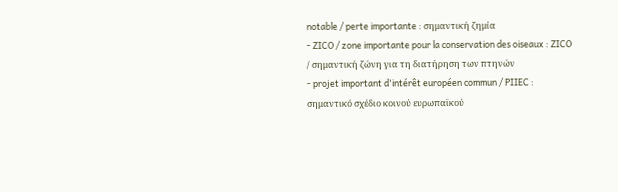notable / perte importante : σημαντική ζημία
- ZICO / zone importante pour la conservation des oiseaux : ZICO / σημαντική ζώνη για τη διατήρηση των πτηνών
- projet important d'intérêt européen commun / PIIEC : σημαντικό σχέδιο κοινού ευρωπαϊκού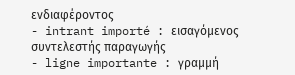ενδιαφέροντος
- intrant importé : εισαγόμενος συντελεστής παραγωγής
- ligne importante : γραμμή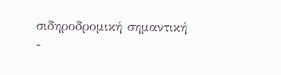σιδηροδρομική σημαντική
-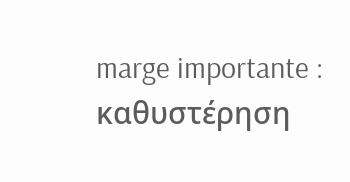marge importante : καθυστέρηση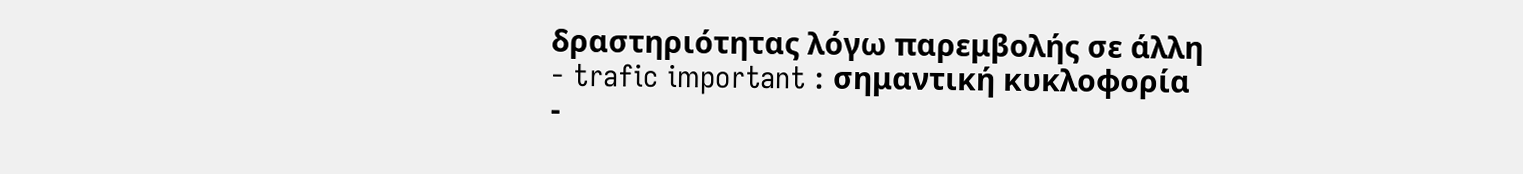δραστηριότητας λόγω παρεμβολής σε άλλη
- trafic important : σημαντική κυκλοφορία
-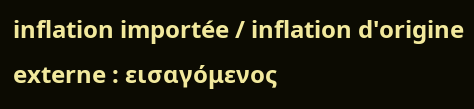inflation importée / inflation d'origine externe : εισαγόμενος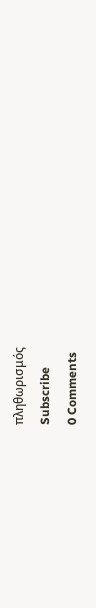πληθωρισμός
Subscribe
0 Comments